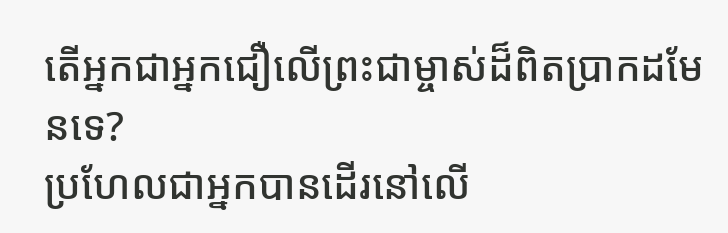តើអ្នកជាអ្នកជឿលើព្រះជាម្ចាស់ដ៏ពិតប្រាកដមែនទេ?
ប្រហែលជាអ្នកបានដើរនៅលើ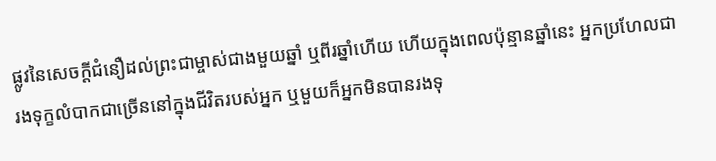ផ្លូវនៃសេចក្តីជំនឿដល់ព្រះជាម្ចាស់ជាងមួយឆ្នាំ ឬពីរឆ្នាំហើយ ហើយក្នុងពេលប៉ុន្មានឆ្នាំនេះ អ្នកប្រហែលជារងទុក្ខលំបាកជាច្រើននៅក្នុងជីវិតរបស់អ្នក ឬមួយក៏អ្នកមិនបានរងទុ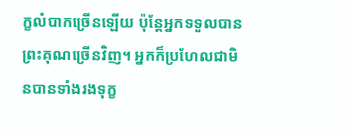ក្ខលំបាកច្រើនឡើយ ប៉ុន្តែអ្នកទទួលបានព្រះគុណច្រើនវិញ។ អ្នកក៏ប្រហែលជាមិនបានទាំងរងទុក្ខ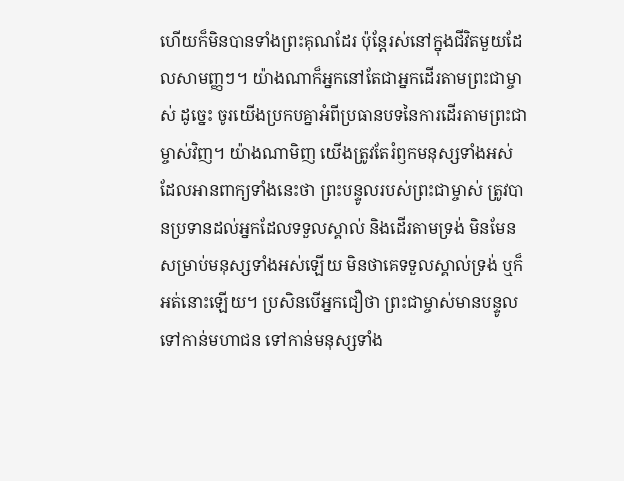ហើយក៏មិនបានទាំងព្រះគុណដែរ ប៉ុន្តែរស់នៅក្នុងជីវិតមួយដែលសាមញ្ញៗ។ យ៉ាងណាក៏អ្នកនៅតែជាអ្នកដើរតាមព្រះជាម្ចាស់ ដូច្នេះ ចូរយើងប្រកបគ្នាអំពីប្រធានបទនៃការដើរតាមព្រះជាម្ចាស់វិញ។ យ៉ាងណាមិញ យើងត្រូវតែរំឭកមនុស្សទាំងអស់ដែលអានពាក្យទាំងនេះថា ព្រះបន្ទូលរបស់ព្រះជាម្ចាស់ ត្រូវបានប្រទានដល់អ្នកដែលទទួលស្គាល់ និងដើរតាមទ្រង់ មិនមែនសម្រាប់មនុស្សទាំងអស់ឡើយ មិនថាគេទទួលស្គាល់ទ្រង់ ឬក៏អត់នោះឡើយ។ ប្រសិនបើអ្នកជឿថា ព្រះជាម្ចាស់មានបន្ទូលទៅកាន់មហាជន ទៅកាន់មនុស្សទាំង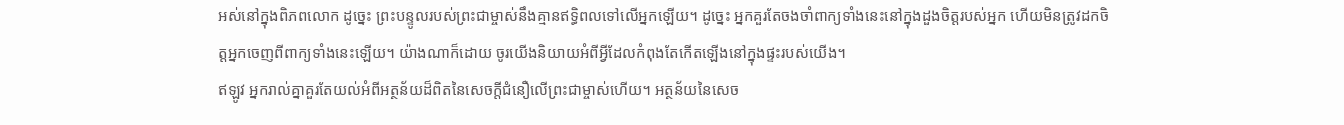អស់នៅក្នុងពិភពលោក ដូច្នេះ ព្រះបន្ទូលរបស់ព្រះជាម្ចាស់នឹងគ្មានឥទ្ធិពលទៅលើអ្នកឡើយ។ ដូច្នេះ អ្នកគួរតែចងចាំពាក្យទាំងនេះនៅក្នុងដួងចិត្តរបស់អ្នក ហើយមិនត្រូវដកចិត្តអ្នកចេញពីពាក្យទាំងនេះឡើយ។ យ៉ាងណាក៏ដោយ ចូរយើងនិយាយអំពីអ្វីដែលកំពុងតែកើតឡើងនៅក្នុងផ្ទះរបស់យើង។
ឥឡូវ អ្នករាល់គ្នាគួរតែយល់អំពីអត្ថន័យដ៏ពិតនៃសេចក្តីជំនឿលើព្រះជាម្ចាស់ហើយ។ អត្ថន័យនៃសេច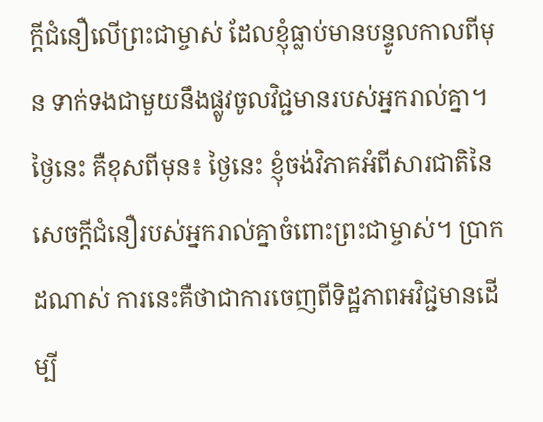ក្ដីជំនឿលើព្រះជាម្ចាស់ ដែលខ្ញុំធ្លាប់មានបន្ទូលកាលពីមុន ទាក់ទងជាមួយនឹងផ្លូវចូលវិជ្ជមានរបស់អ្នករាល់គ្នា។ ថ្ងៃនេះ គឺខុសពីមុន៖ ថ្ងៃនេះ ខ្ញុំចង់វិភាគអំពីសារជាតិនៃសេចក្តីជំនឿរបស់អ្នករាល់គ្នាចំពោះព្រះជាម្ចាស់។ ប្រាកដណាស់ ការនេះគឺថាជាការចេញពីទិដ្ឋភាពអវិជ្ជមានដើម្បី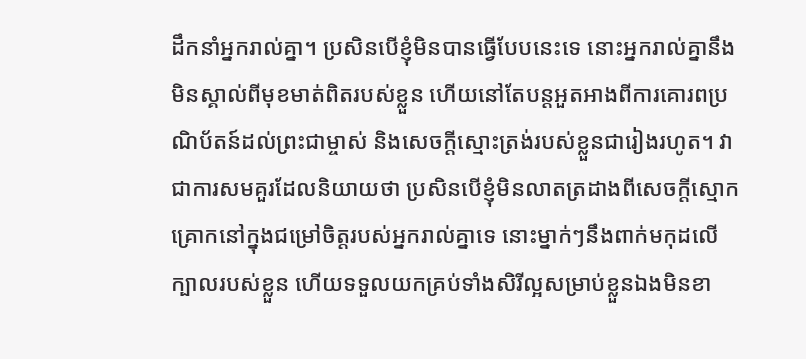ដឹកនាំអ្នករាល់គ្នា។ ប្រសិនបើខ្ញុំមិនបានធ្វើបែបនេះទេ នោះអ្នករាល់គ្នានឹងមិនស្គាល់ពីមុខមាត់ពិតរបស់ខ្លួន ហើយនៅតែបន្តអួតអាងពីការគោរពប្រណិប័តន៍ដល់ព្រះជាម្ចាស់ និងសេចក្តីស្មោះត្រង់របស់ខ្លួនជារៀងរហូត។ វាជាការសមគួរដែលនិយាយថា ប្រសិនបើខ្ញុំមិនលាតត្រដាងពីសេចក្តីស្មោកគ្រោកនៅក្នុងជម្រៅចិត្តរបស់អ្នករាល់គ្នាទេ នោះម្នាក់ៗនឹងពាក់មកុដលើក្បាលរបស់ខ្លួន ហើយទទួលយកគ្រប់ទាំងសិរីល្អសម្រាប់ខ្លួនឯងមិនខា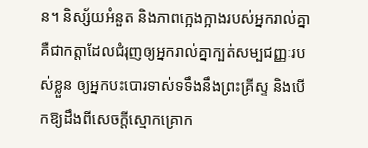ន។ និស្ស័យអំនួត និងភាពក្អេងក្អាងរបស់អ្នករាល់គ្នា គឺជាកត្តាដែលជំរុញឲ្យអ្នករាល់គ្នាក្បត់សម្បជញ្ញៈរបស់ខ្លួន ឲ្យអ្នកបះបោរទាស់ទទឹងនឹងព្រះគ្រីស្ទ និងបើកឱ្យដឹងពីសេចក្តីស្មោកគ្រោក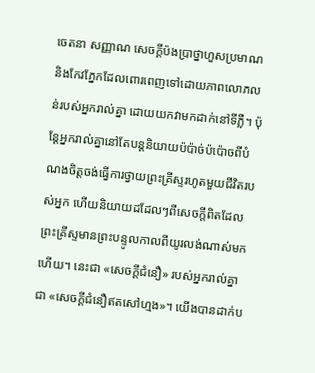ចេតនា សញ្ញាណ សេចក្តីប៉ងប្រាថ្នាហួសប្រមាណ និងកែវភ្នែកដែលពោរពេញទៅដោយភាពលោភលន់របស់អ្នករាល់គ្នា ដោយយកវាមកដាក់នៅទីភ្លឺ។ ប៉ុន្តែអ្នករាល់គ្នានៅតែបន្តនិយាយប៉ប៉ាច់ប៉ប៉ោចពីបំណងចិត្តចង់ធ្វើការថ្វាយព្រះគ្រីស្ទរហូតមួយជីវិតរបស់អ្នក ហើយនិយាយដដែលៗពីសេចក្តីពិតដែលព្រះគ្រីស្ទមានព្រះបន្ទូលកាលពីយូរលង់ណាស់មកហើយ។ នេះជា «សេចក្តីជំនឿ» របស់អ្នករាល់គ្នា ជា «សេចក្តីជំនឿឥតសៅហ្មង»។ យើងបានដាក់ប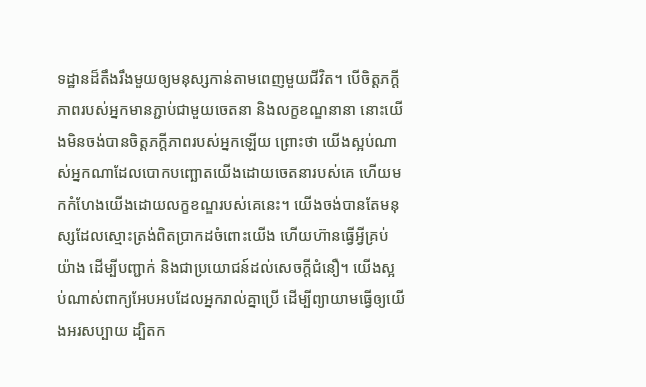ទដ្ឋានដ៏តឹងរឹងមួយឲ្យមនុស្សកាន់តាមពេញមួយជីវិត។ បើចិត្តភក្ដីភាពរបស់អ្នកមានភ្ជាប់ជាមួយចេតនា និងលក្ខខណ្ឌនានា នោះយើងមិនចង់បានចិត្តភក្ដីភាពរបស់អ្នកឡើយ ព្រោះថា យើងស្អប់ណាស់អ្នកណាដែលបោកបញ្ឆោតយើងដោយចេតនារបស់គេ ហើយមកកំហែងយើងដោយលក្ខខណ្ឌរបស់គេនេះ។ យើងចង់បានតែមនុស្សដែលស្មោះត្រង់ពិតប្រាកដចំពោះយើង ហើយហ៊ានធ្វើអ្វីគ្រប់យ៉ាង ដើម្បីបញ្ជាក់ និងជាប្រយោជន៍ដល់សេចក្តីជំនឿ។ យើងស្អប់ណាស់ពាក្យអែបអបដែលអ្នករាល់គ្នាប្រើ ដើម្បីព្យាយាមធ្វើឲ្យយើងអរសប្បាយ ដ្បិតក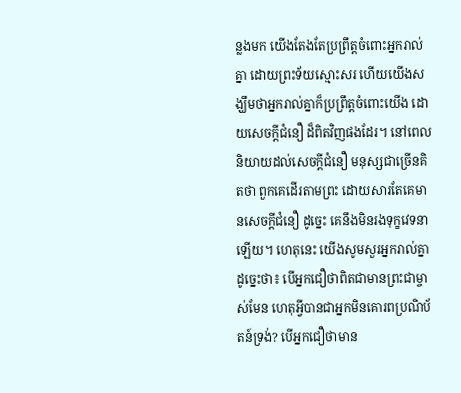ន្លងមក យើងតែងតែប្រព្រឹត្តចំពោះអ្នករាល់គ្នា ដោយព្រះទ័យស្មោះសរ ហើយយើងសង្ឃឹមថាអ្នករាល់គ្នាក៏ប្រព្រឹត្តចំពោះយើង ដោយសេចក្តីជំនឿ ដ៏ពិតវិញផងដែរ។ នៅពេលនិយាយដល់សេចក្តីជំនឿ មនុស្សជាច្រើនគិតថា ពួកគេដើរតាមព្រះ ដោយសារតែគេមានសេចក្តីជំនឿ ដូច្នេះ គេនឹងមិនរងទុក្ខវេទនាឡើយ។ ហេតុនេះ យើងសូមសួរអ្នករាល់គ្នាដូច្នេះថា៖ បើអ្នកជឿថាពិតជាមានព្រះជាម្ចាស់មែន ហេតុអ្វីបានជាអ្នកមិនគោរពប្រណិប័តន៍ទ្រង់? បើអ្នកជឿថាមាន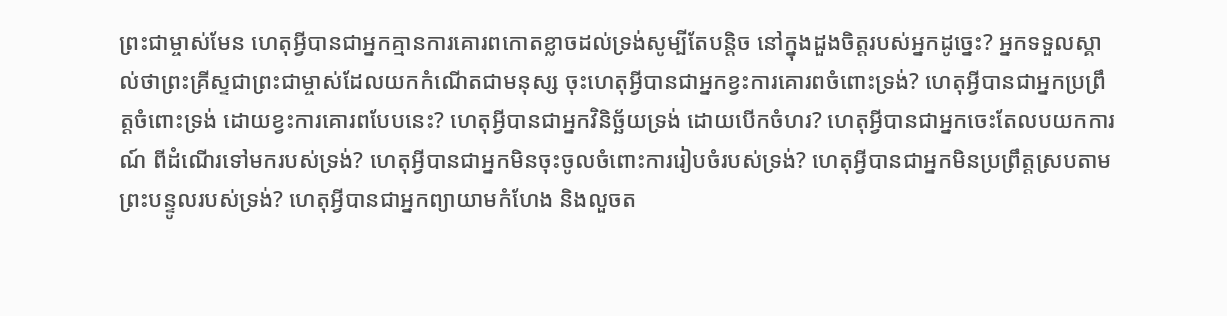ព្រះជាម្ចាស់មែន ហេតុអ្វីបានជាអ្នកគ្មានការគោរពកោតខ្លាចដល់ទ្រង់សូម្បីតែបន្ដិច នៅក្នុងដួងចិត្តរបស់អ្នកដូច្នេះ? អ្នកទទួលស្គាល់ថាព្រះគ្រីស្ទជាព្រះជាម្ចាស់ដែលយកកំណើតជាមនុស្ស ចុះហេតុអ្វីបានជាអ្នកខ្វះការគោរពចំពោះទ្រង់? ហេតុអ្វីបានជាអ្នកប្រព្រឹត្តចំពោះទ្រង់ ដោយខ្វះការគោរពបែបនេះ? ហេតុអ្វីបានជាអ្នកវិនិច្ឆ័យទ្រង់ ដោយបើកចំហរ? ហេតុអ្វីបានជាអ្នកចេះតែលបយកការណ៍ ពីដំណើរទៅមករបស់ទ្រង់? ហេតុអ្វីបានជាអ្នកមិនចុះចូលចំពោះការរៀបចំរបស់ទ្រង់? ហេតុអ្វីបានជាអ្នកមិនប្រព្រឹត្តស្របតាមព្រះបន្ទូលរបស់ទ្រង់? ហេតុអ្វីបានជាអ្នកព្យាយាមកំហែង និងលួចត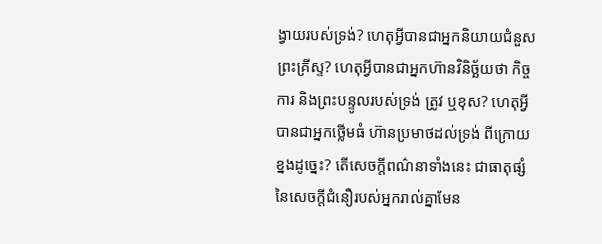ង្វាយរបស់ទ្រង់? ហេតុអ្វីបានជាអ្នកនិយាយជំនួសព្រះគ្រីស្ទ? ហេតុអ្វីបានជាអ្នកហ៊ានវិនិច្ឆ័យថា កិច្ចការ និងព្រះបន្ទូលរបស់ទ្រង់ ត្រូវ ឬខុស? ហេតុអ្វីបានជាអ្នកថ្លើមធំ ហ៊ានប្រមាថដល់ទ្រង់ ពីក្រោយខ្នងដូច្នេះ? តើសេចក្តីពណ៌នាទាំងនេះ ជាធាតុផ្សំនៃសេចក្តីជំនឿរបស់អ្នករាល់គ្នាមែន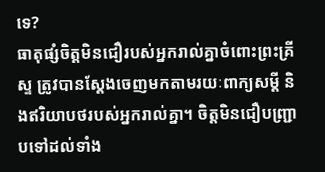ទេ?
ធាតុផ្សំចិត្តមិនជឿរបស់អ្នករាល់គ្នាចំពោះព្រះគ្រីស្ទ ត្រូវបានស្ដែងចេញមកតាមរយៈពាក្យសម្ដី និងឥរិយាបថរបស់អ្នករាល់គ្នា។ ចិត្តមិនជឿបញ្ជ្រាបទៅដល់ទាំង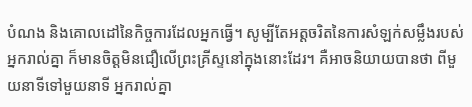បំណង និងគោលដៅនៃកិច្ចការដែលអ្នកធ្វើ។ សូម្បីតែអត្តចរិតនៃការសំឡក់សម្លឹងរបស់អ្នករាល់គ្នា ក៏មានចិត្តមិនជឿលើព្រះគ្រីស្ទនៅក្នុងនោះដែរ។ គឺអាចនិយាយបានថា ពីមួយនាទីទៅមួយនាទី អ្នករាល់គ្នា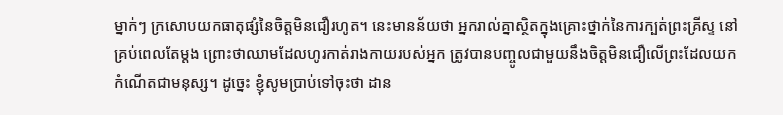ម្នាក់ៗ ក្រសោបយកធាតុផ្សំនៃចិត្តមិនជឿរហូត។ នេះមានន័យថា អ្នករាល់គ្នាស្ថិតក្នុងគ្រោះថ្នាក់នៃការក្បត់ព្រះគ្រីស្ទ នៅគ្រប់ពេលតែម្ដង ព្រោះថាឈាមដែលហូរកាត់រាងកាយរបស់អ្នក ត្រូវបានបញ្ចូលជាមួយនឹងចិត្តមិនជឿលើព្រះដែលយកកំណើតជាមនុស្ស។ ដូច្នេះ ខ្ញុំសូមប្រាប់ទៅចុះថា ដាន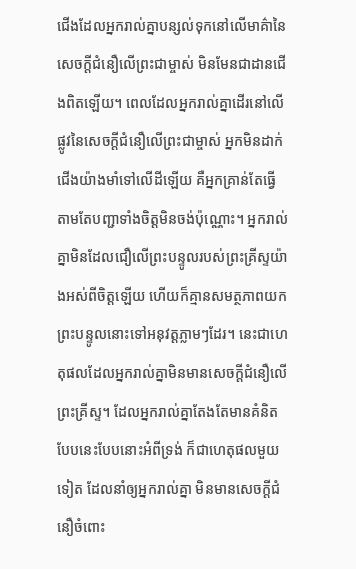ជើងដែលអ្នករាល់គ្នាបន្សល់ទុកនៅលើមាគ៌ានៃសេចក្តីជំនឿលើព្រះជាម្ចាស់ មិនមែនជាដានជើងពិតឡើយ។ ពេលដែលអ្នករាល់គ្នាដើរនៅលើផ្លូវនៃសេចក្តីជំនឿលើព្រះជាម្ចាស់ អ្នកមិនដាក់ជើងយ៉ាងមាំទៅលើដីឡើយ គឺអ្នកគ្រាន់តែធ្វើតាមតែបញ្ជាទាំងចិត្តមិនចង់ប៉ុណ្ណោះ។ អ្នករាល់គ្នាមិនដែលជឿលើព្រះបន្ទូលរបស់ព្រះគ្រីស្ទយ៉ាងអស់ពីចិត្តឡើយ ហើយក៏គ្មានសមត្ថភាពយកព្រះបន្ទូលនោះទៅអនុវត្តភ្លាមៗដែរ។ នេះជាហេតុផលដែលអ្នករាល់គ្នាមិនមានសេចក្ដីជំនឿលើព្រះគ្រីស្ទ។ ដែលអ្នករាល់គ្នាតែងតែមានគំនិតបែបនេះបែបនោះអំពីទ្រង់ ក៏ជាហេតុផលមួយទៀត ដែលនាំឲ្យអ្នករាល់គ្នា មិនមានសេចក្តីជំនឿចំពោះ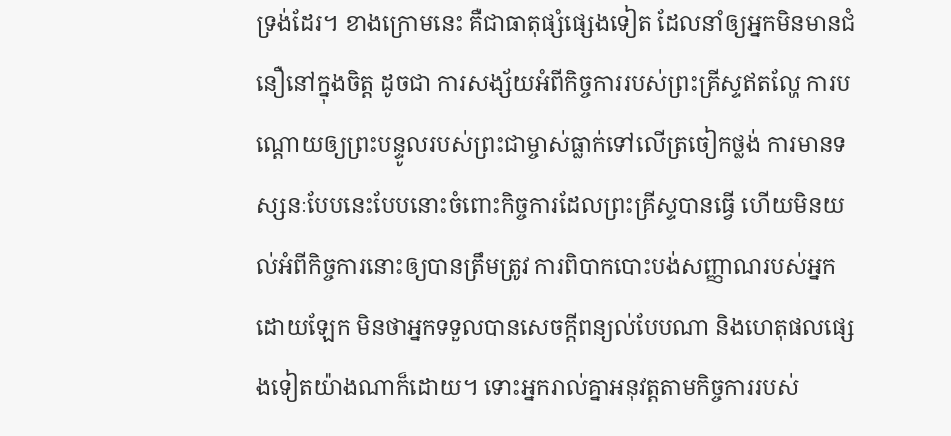ទ្រង់ដែរ។ ខាងក្រោមនេះ គឺជាធាតុផ្សំផ្សេងទៀត ដែលនាំឲ្យអ្នកមិនមានជំនឿនៅក្នុងចិត្ត ដូចជា ការសង្ស័យអំពីកិច្ចការរបស់ព្រះគ្រីស្ទឥតល្ហែ ការបណ្ដោយឲ្យព្រះបន្ទូលរបស់ព្រះជាម្ចាស់ធ្លាក់ទៅលើត្រចៀកថ្លង់ ការមានទស្សនៈបែបនេះបែបនោះចំពោះកិច្ចការដែលព្រះគ្រីស្ទបានធ្វើ ហើយមិនយល់អំពីកិច្ចការនោះឲ្យបានត្រឹមត្រូវ ការពិបាកបោះបង់សញ្ញាណរបស់អ្នកដោយឡែក មិនថាអ្នកទទួលបានសេចក្តីពន្យល់បែបណា និងហេតុផលផ្សេងទៀតយ៉ាងណាក៏ដោយ។ ទោះអ្នករាល់គ្នាអនុវត្តតាមកិច្ចការរបស់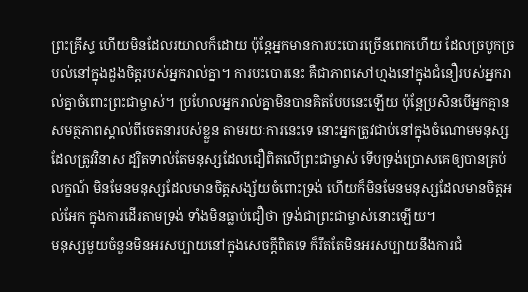ព្រះគ្រីស្ទ ហើយមិនដែលរយាលក៏ដោយ ប៉ុន្តែអ្នកមានការបះបោរច្រើនពេកហើយ ដែលច្របូកច្របល់នៅក្នុងដួងចិត្តរបស់អ្នករាល់គ្នា។ ការបះបោរនេះ គឺជាភាពសៅហ្មងនៅក្នុងជំនឿរបស់អ្នករាល់គ្នាចំពោះព្រះជាម្ចាស់។ ប្រហែលអ្នករាល់គ្នាមិនបានគិតបែបនេះឡើយ ប៉ុន្តែប្រសិនបើអ្នកគ្មានសមត្ថភាពស្គាល់ពីចេតនារបស់ខ្លួន តាមរយៈការនេះទេ នោះអ្នកត្រូវជាប់នៅក្នុងចំណោមមនុស្សដែលត្រូវវិនាស ដ្បិតទាល់តែមនុស្សដែលជឿពិតលើព្រះជាម្ចាស់ ទើបទ្រង់ប្រោសគេឲ្យបានគ្រប់លក្ខណ៍ មិនមែនមនុស្សដែលមានចិត្តសង្ស័យចំពោះទ្រង់ ហើយក៏មិនមែនមនុស្សដែលមានចិត្តអល់អែក ក្នុងការដើរតាមទ្រង់ ទាំងមិនធ្លាប់ជឿថា ទ្រង់ជាព្រះជាម្ចាស់នោះឡើយ។
មនុស្សមួយចំនួនមិនអរសប្បាយនៅក្នុងសេចក្តីពិតទេ ក៏រឹតតែមិនអរសប្បាយនឹងការជំ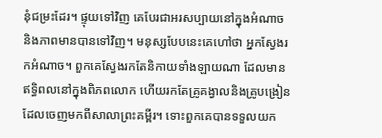នុំជម្រះដែរ។ ផ្ទុយទៅវិញ គេបែរជាអរសប្បាយនៅក្នុងអំណាច និងភាពមានបានទៅវិញ។ មនុស្សបែបនេះគេហៅថា អ្នកស្វែងរកអំណាច។ ពួកគេស្វែងរកតែនិកាយទាំងឡាយណា ដែលមានឥទ្ធិពលនៅក្នុងពិភពលោក ហើយរកតែគ្រូគង្វាលនិងគ្រូបង្រៀន ដែលចេញមកពីសាលាព្រះគម្ពីរ។ ទោះពួកគេបានទទួលយក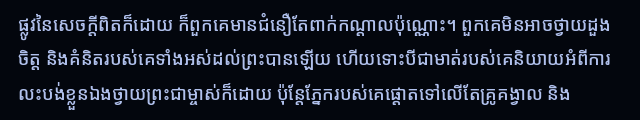ផ្លូវនៃសេចក្តីពិតក៏ដោយ ក៏ពួកគេមានជំនឿតែពាក់កណ្ដាលប៉ុណ្ណោះ។ ពួកគេមិនអាចថ្វាយដួងចិត្ត និងគំនិតរបស់គេទាំងអស់ដល់ព្រះបានឡើយ ហើយទោះបីជាមាត់របស់គេនិយាយអំពីការលះបង់ខ្លួនឯងថ្វាយព្រះជាម្ចាស់ក៏ដោយ ប៉ុន្តែភ្នែករបស់គេផ្ដោតទៅលើតែគ្រូគង្វាល និង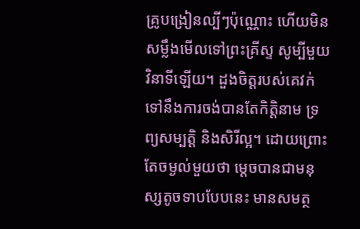គ្រូបង្រៀនល្បីៗប៉ុណ្ណោះ ហើយមិនសម្លឹងមើលទៅព្រះគ្រីស្ទ សូម្បីមួយវិនាទីឡើយ។ ដួងចិត្តរបស់គេវក់ទៅនឹងការចង់បានតែកិត្តិនាម ទ្រព្យសម្បត្តិ និងសិរីល្អ។ ដោយព្រោះតែចម្ងល់មួយថា ម្ដេចបានជាមនុស្សតូចទាបបែបនេះ មានសមត្ថ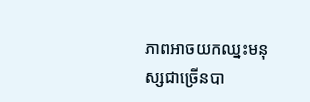ភាពអាចយកឈ្នះមនុស្សជាច្រើនបា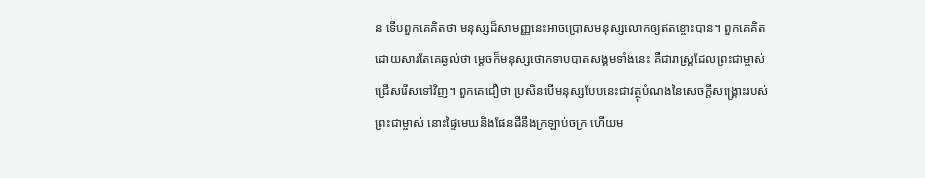ន ទើបពួកគេគិតថា មនុស្សដ៏សាមញ្ញនេះអាចប្រោសមនុស្សលោកឲ្យឥតខ្ចោះបាន។ ពួកគេគិតដោយសារតែគេឆ្ងល់ថា ម្ដេចក៏មនុស្សថោកទាបបាតសង្គមទាំងនេះ គឺជារាស្ត្រដែលព្រះជាម្ចាស់ជ្រើសរើសទៅវិញ។ ពួកគេជឿថា ប្រសិនបើមនុស្សបែបនេះជាវត្ថុបំណងនៃសេចក្តីសង្រ្គោះរបស់ព្រះជាម្ចាស់ នោះផ្ទៃមេឃនិងផែនដីនឹងក្រឡាប់ចក្រ ហើយម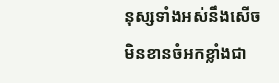នុស្សទាំងអស់នឹងសើចមិនខានចំអកខ្លាំងជា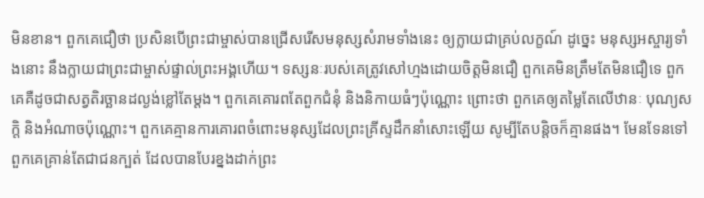មិនខាន។ ពួកគេជឿថា ប្រសិនបើព្រះជាម្ចាស់បានជ្រើសរើសមនុស្សសំរាមទាំងនេះ ឲ្យក្លាយជាគ្រប់លក្ខណ៍ ដូច្នេះ មនុស្សអស្ចារ្យទាំងនោះ នឹងក្លាយជាព្រះជាម្ចាស់ផ្ទាល់ព្រះអង្គហើយ។ ទស្សនៈរបស់គេត្រូវសៅហ្មងដោយចិត្តមិនជឿ ពួកគេមិនត្រឹមតែមិនជឿទេ ពួកគេគឺដូចជាសត្វតិរច្ឆានដល្ងង់ខ្លៅតែម្ដង។ ពួកគេគោរពតែពួកជំនុំ និងនិកាយធំៗប៉ុណ្ណោះ ព្រោះថា ពួកគេឲ្យតម្លៃតែលើឋានៈ បុណ្យសក្តិ និងអំណាចប៉ុណ្ណោះ។ ពួកគេគ្មានការគោរពចំពោះមនុស្សដែលព្រះគ្រីស្ទដឹកនាំសោះឡើយ សូម្បីតែបន្ដិចក៏គ្មានផង។ មែនទែនទៅ ពួកគេគ្រាន់តែជាជនក្បត់ ដែលបានបែរខ្នងដាក់ព្រះ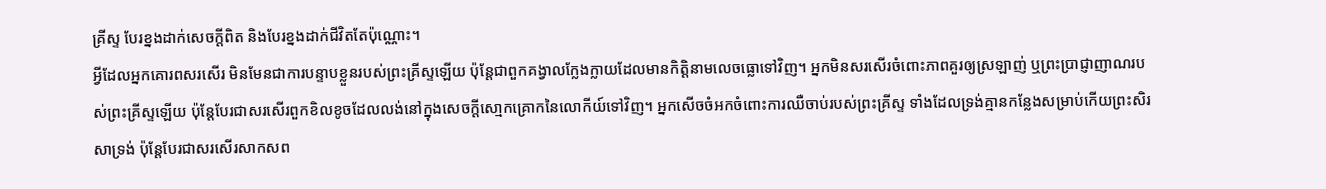គ្រីស្ទ បែរខ្នងដាក់សេចក្តីពិត និងបែរខ្នងដាក់ជីវិតតែប៉ុណ្ណោះ។
អ្វីដែលអ្នកគោរពសរសើរ មិនមែនជាការបន្ទាបខ្លួនរបស់ព្រះគ្រីស្ទឡើយ ប៉ុន្តែជាពួកគង្វាលក្លែងក្លាយដែលមានកិត្តិនាមលេចធ្លោទៅវិញ។ អ្នកមិនសរសើរចំពោះភាពគួរឲ្យស្រឡាញ់ ឬព្រះប្រាជ្ញាញាណរបស់ព្រះគ្រីស្ទឡើយ ប៉ុន្តែបែរជាសរសើរពួកខិលខូចដែលលង់នៅក្នុងសេចក្តីសោ្មកគ្រោកនៃលោកីយ៍ទៅវិញ។ អ្នកសើចចំអកចំពោះការឈឺចាប់របស់ព្រះគ្រីស្ទ ទាំងដែលទ្រង់គ្មានកន្លែងសម្រាប់កើយព្រះសិរសាទ្រង់ ប៉ុន្តែបែរជាសរសើរសាកសព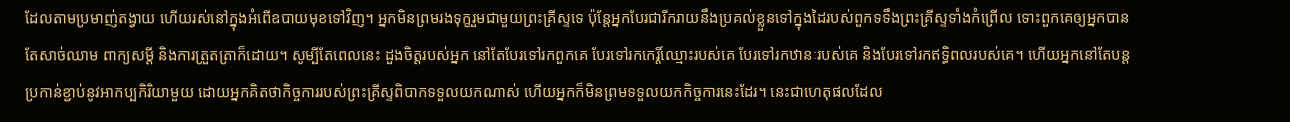ដែលតាមប្រមាញ់តង្វាយ ហើយរស់នៅក្នុងអំពើឧបាយមុខទៅវិញ។ អ្នកមិនព្រមរងទុក្ខរួមជាមួយព្រះគ្រីស្ទទេ ប៉ុន្តែអ្នកបែរជារីករាយនឹងប្រគល់ខ្លួនទៅក្នុងដៃរបស់ពួកទទឹងព្រះគ្រីស្ទទាំងកំព្រើល ទោះពួកគេឲ្យអ្នកបានតែសាច់ឈាម ពាក្យសម្ដី និងការត្រួតត្រាក៏ដោយ។ សូម្បីតែពេលនេះ ដួងចិត្តរបស់អ្នក នៅតែបែរទៅរកពួកគេ បែរទៅរកកេរ្តិ៍ឈ្មោះរបស់គេ បែរទៅរកឋានៈរបស់គេ និងបែរទៅរកឥទ្ធិពលរបស់គេ។ ហើយអ្នកនៅតែបន្តប្រកាន់ខ្ជាប់នូវអាកប្បកិរិយាមួយ ដោយអ្នកគិតថាកិច្ចការរបស់ព្រះគ្រីស្ទពិបាកទទួលយកណាស់ ហើយអ្នកក៏មិនព្រមទទួលយកកិច្ចការនេះដែរ។ នេះជាហេតុផលដែល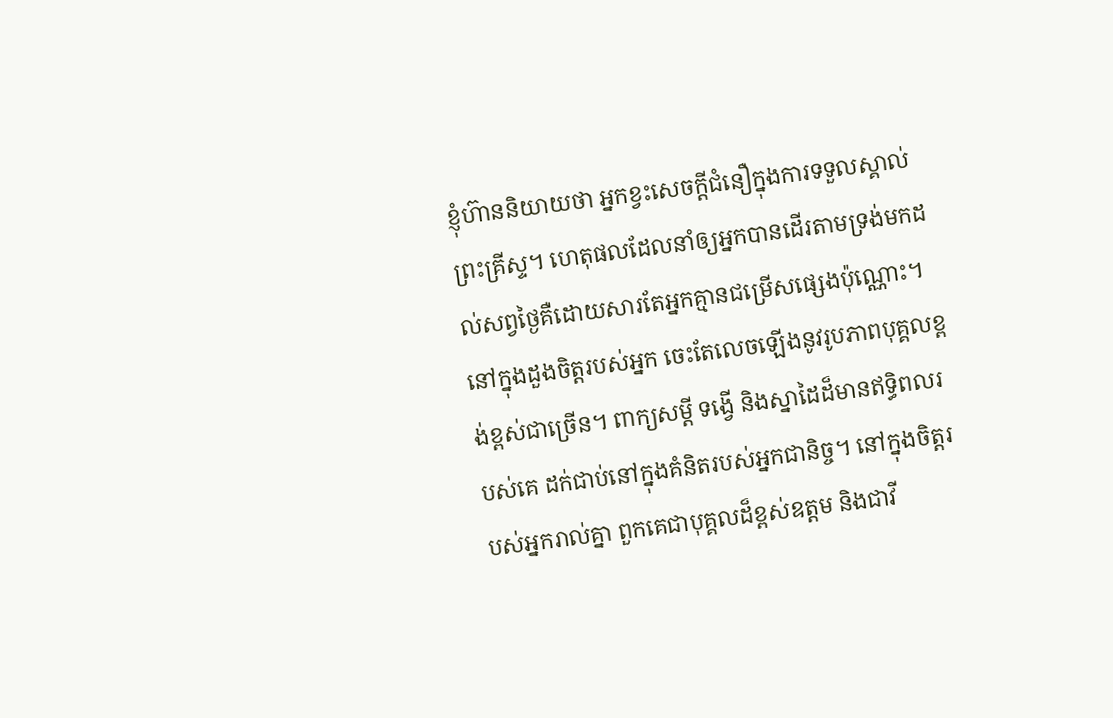ខ្ញុំហ៊ាននិយាយថា អ្នកខ្វះសេចក្តីជំនឿក្នុងការទទួលស្គាល់ព្រះគ្រីស្ទ។ ហេតុផលដែលនាំឲ្យអ្នកបានដើរតាមទ្រង់មកដល់សព្វថ្ងៃគឺដោយសារតែអ្នកគ្មានជម្រើសផ្សេងប៉ុណ្ណោះ។ នៅក្នុងដួងចិត្តរបស់អ្នក ចេះតែលេចឡើងនូវរូបភាពបុគ្គលខ្ពង់ខ្ពស់ជាច្រើន។ ពាក្យសម្ដី ទង្វើ និងស្នាដៃដ៏មានឥទ្ធិពលរបស់គេ ដក់ជាប់នៅក្នុងគំនិតរបស់អ្នកជានិច្ច។ នៅក្នុងចិត្តរបស់អ្នករាល់គ្នា ពួកគេជាបុគ្គលដ៏ខ្ពស់ឧត្តម និងជាវី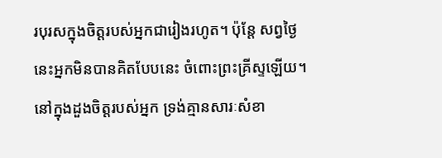របុរសក្នុងចិត្តរបស់អ្នកជារៀងរហូត។ ប៉ុន្តែ សព្វថ្ងៃនេះអ្នកមិនបានគិតបែបនេះ ចំពោះព្រះគ្រីស្ទឡើយ។ នៅក្នុងដួងចិត្តរបស់អ្នក ទ្រង់គ្មានសារៈសំខា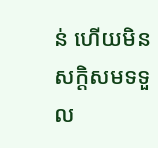ន់ ហើយមិនសក្ដិសមទទួល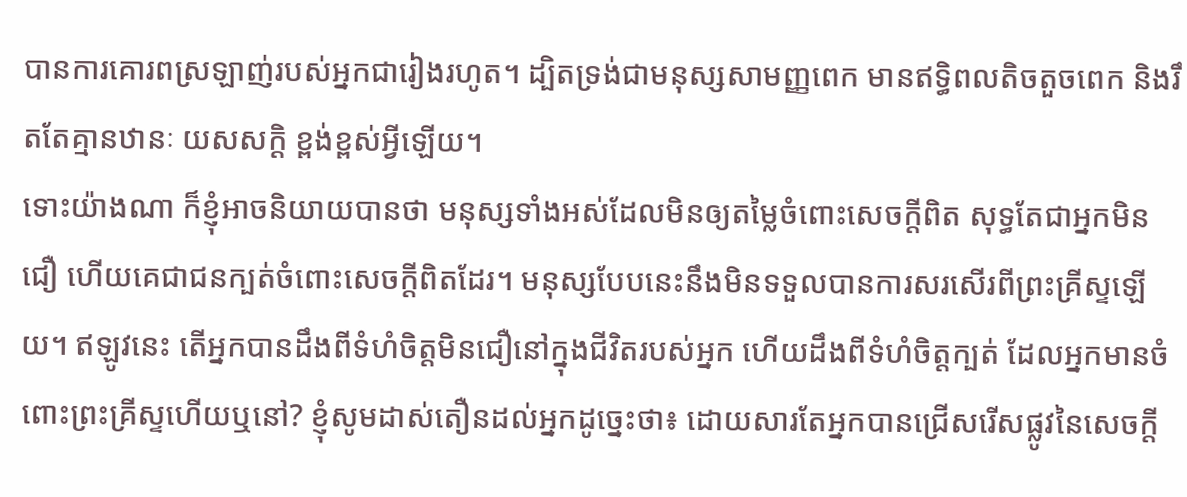បានការគោរពស្រឡាញ់របស់អ្នកជារៀងរហូត។ ដ្បិតទ្រង់ជាមនុស្សសាមញ្ញពេក មានឥទ្ធិពលតិចតួចពេក និងរឹតតែគ្មានឋានៈ យសសក្ដិ ខ្ពង់ខ្ពស់អ្វីឡើយ។
ទោះយ៉ាងណា ក៏ខ្ញុំអាចនិយាយបានថា មនុស្សទាំងអស់ដែលមិនឲ្យតម្លៃចំពោះសេចក្តីពិត សុទ្ធតែជាអ្នកមិនជឿ ហើយគេជាជនក្បត់ចំពោះសេចក្តីពិតដែរ។ មនុស្សបែបនេះនឹងមិនទទួលបានការសរសើរពីព្រះគ្រីស្ទឡើយ។ ឥឡូវនេះ តើអ្នកបានដឹងពីទំហំចិត្តមិនជឿនៅក្នុងជីវិតរបស់អ្នក ហើយដឹងពីទំហំចិត្តក្បត់ ដែលអ្នកមានចំពោះព្រះគ្រីស្ទហើយឬនៅ? ខ្ញុំសូមដាស់តឿនដល់អ្នកដូច្នេះថា៖ ដោយសារតែអ្នកបានជ្រើសរើសផ្លូវនៃសេចក្តី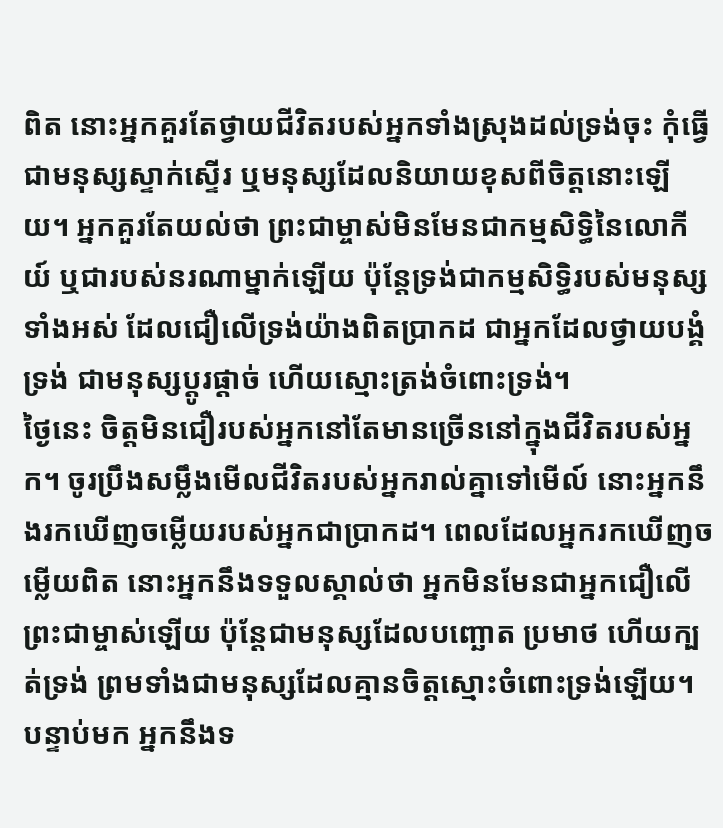ពិត នោះអ្នកគួរតែថ្វាយជីវិតរបស់អ្នកទាំងស្រុងដល់ទ្រង់ចុះ កុំធ្វើជាមនុស្សស្ទាក់ស្ទើរ ឬមនុស្សដែលនិយាយខុសពីចិត្តនោះឡើយ។ អ្នកគួរតែយល់ថា ព្រះជាម្ចាស់មិនមែនជាកម្មសិទ្ធិនៃលោកីយ៍ ឬជារបស់នរណាម្នាក់ឡើយ ប៉ុន្តែទ្រង់ជាកម្មសិទ្ធិរបស់មនុស្សទាំងអស់ ដែលជឿលើទ្រង់យ៉ាងពិតប្រាកដ ជាអ្នកដែលថ្វាយបង្គំទ្រង់ ជាមនុស្សប្ដូរផ្ដាច់ ហើយស្មោះត្រង់ចំពោះទ្រង់។
ថ្ងៃនេះ ចិត្តមិនជឿរបស់អ្នកនៅតែមានច្រើននៅក្នុងជីវិតរបស់អ្នក។ ចូរប្រឹងសម្លឹងមើលជីវិតរបស់អ្នករាល់គ្នាទៅមើល៍ នោះអ្នកនឹងរកឃើញចម្លើយរបស់អ្នកជាប្រាកដ។ ពេលដែលអ្នករកឃើញចម្លើយពិត នោះអ្នកនឹងទទួលស្គាល់ថា អ្នកមិនមែនជាអ្នកជឿលើព្រះជាម្ចាស់ឡើយ ប៉ុន្តែជាមនុស្សដែលបញ្ឆោត ប្រមាថ ហើយក្បត់ទ្រង់ ព្រមទាំងជាមនុស្សដែលគ្មានចិត្តស្មោះចំពោះទ្រង់ឡើយ។ បន្ទាប់មក អ្នកនឹងទ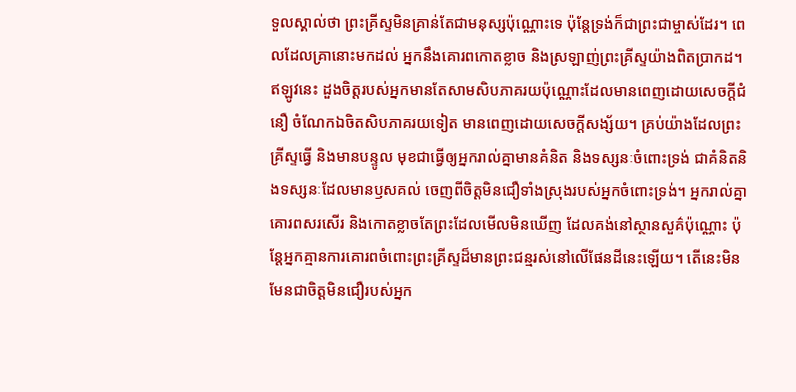ទួលស្គាល់ថា ព្រះគ្រីស្ទមិនគ្រាន់តែជាមនុស្សប៉ុណ្ណោះទេ ប៉ុន្តែទ្រង់ក៏ជាព្រះជាម្ចាស់ដែរ។ ពេលដែលគ្រានោះមកដល់ អ្នកនឹងគោរពកោតខ្លាច និងស្រឡាញ់ព្រះគ្រីស្ទយ៉ាងពិតប្រាកដ។ ឥឡូវនេះ ដួងចិត្តរបស់អ្នកមានតែសាមសិបភាគរយប៉ុណ្ណោះដែលមានពេញដោយសេចក្តីជំនឿ ចំណែកឯចិតសិបភាគរយទៀត មានពេញដោយសេចក្តីសង្ស័យ។ គ្រប់យ៉ាងដែលព្រះគ្រីស្ទធ្វើ និងមានបន្ទូល មុខជាធ្វើឲ្យអ្នករាល់គ្នាមានគំនិត និងទស្សនៈចំពោះទ្រង់ ជាគំនិតនិងទស្សនៈដែលមានឫសគល់ ចេញពីចិត្តមិនជឿទាំងស្រុងរបស់អ្នកចំពោះទ្រង់។ អ្នករាល់គ្នាគោរពសរសើរ និងកោតខ្លាចតែព្រះដែលមើលមិនឃើញ ដែលគង់នៅស្ថានសួគ៌ប៉ុណ្ណោះ ប៉ុន្តែអ្នកគ្មានការគោរពចំពោះព្រះគ្រីស្ទដ៏មានព្រះជន្មរស់នៅលើផែនដីនេះឡើយ។ តើនេះមិនមែនជាចិត្តមិនជឿរបស់អ្នក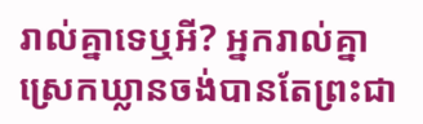រាល់គ្នាទេឬអី? អ្នករាល់គ្នាស្រេកឃ្លានចង់បានតែព្រះជា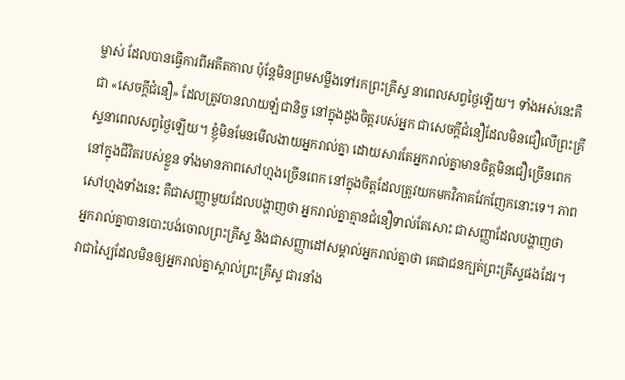ម្ចាស់ ដែលបានធ្វើការពីអតីតកាល ប៉ុន្តែមិនព្រមសម្លឹងទៅរកព្រះគ្រីស្ទ នាពេលសព្វថ្ងៃឡើយ។ ទាំងអស់នេះគឺជា «សេចក្តីជំនឿ» ដែលត្រូវបានលាយឡំជានិច្ច នៅក្នុងដួងចិត្តរបស់អ្នក ជាសេចក្តីជំនឿដែលមិនជឿលើព្រះគ្រីស្ទនាពេលសព្វថ្ងៃឡើយ។ ខ្ញុំមិនមែនមើលងាយអ្នករាល់គ្នា ដោយសារតែអ្នករាល់គ្នាមានចិត្តមិនជឿច្រើនពេក នៅក្នុងជីវិតរបស់ខ្លួន ទាំងមានភាពសៅហ្មងច្រើនពេក នៅក្នុងចិត្តដែលត្រូវយកមកវិភាគវែកញែកនោះទេ។ ភាពសៅហ្មងទាំងនេះ គឺជាសញ្ញាមួយដែលបង្ហាញថា អ្នករាល់គ្នាគ្មានជំនឿទាល់តែសោះ ជាសញ្ញាដែលបង្ហាញថា អ្នករាល់គ្នាបានបោះបង់ចោលព្រះគ្រីស្ទ និងជាសញ្ញាដៅសម្គាល់អ្នករាល់គ្នាថា គេជាជនក្បត់ព្រះគ្រីស្ទផងដែរ។ វាជាស្បៃដែលមិនឲ្យអ្នករាល់គ្នាស្គាល់ព្រះគ្រីស្ទ ជារនាំង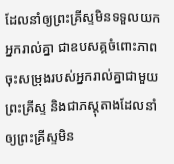ដែលនាំឲ្យព្រះគ្រីស្ទមិនទទួលយកអ្នករាល់គ្នា ជាឧបសគ្គចំពោះភាពចុះសម្រុងរបស់អ្នករាល់គ្នាជាមួយព្រះគ្រីស្ទ និងជាភស្ដុតាងដែលនាំឲ្យព្រះគ្រីស្ទមិន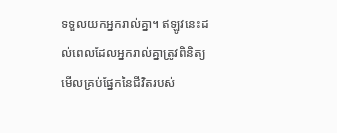ទទួលយកអ្នករាល់គ្នា។ ឥឡូវនេះដល់ពេលដែលអ្នករាល់គ្នាត្រូវពិនិត្យមើលគ្រប់ផ្នែកនៃជីវិតរបស់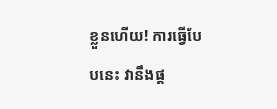ខ្លួនហើយ! ការធ្វើបែបនេះ វានឹងផ្ដ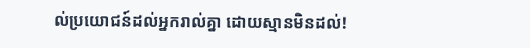ល់ប្រយោជន៍ដល់អ្នករាល់គ្នា ដោយស្មានមិនដល់!